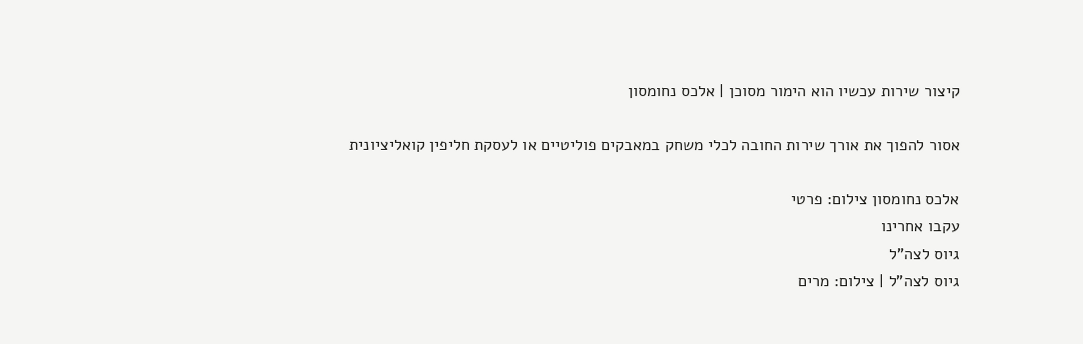קיצור שירות עכשיו הוא הימור מסוכן | אלכס נחומסון

אסור להפוך את אורך שירות החובה לכלי משחק במאבקים פוליטיים או לעסקת חליפין קואליציונית

אלכס נחומסון צילום: פרטי
עקבו אחרינו
גיוס לצה"ל
גיוס לצה"ל | צילום: מרים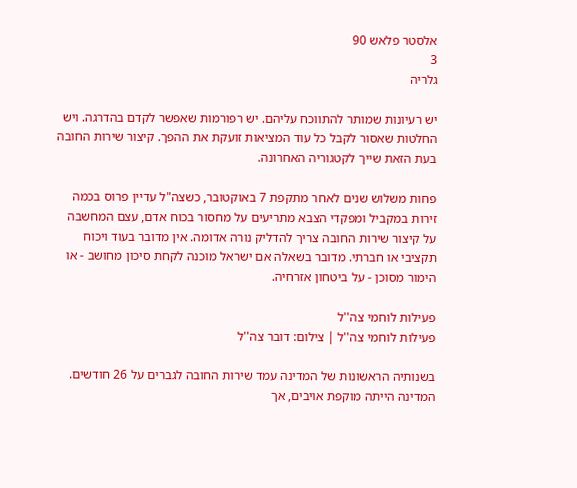אלסטר פלאש 90
3
גלריה

יש רעיונות שמותר להתווכח עליהם. יש רפורמות שאפשר לקדם בהדרגה. ויש החלטות שאסור לקבל כל עוד המציאות זועקת את ההפך. קיצור שירות החובה בעת הזאת שייך לקטגוריה האחרונה.

פחות משלוש שנים לאחר מתקפת 7 באוקטובר, כשצה"ל עדיין פרוס בכמה זירות במקביל ומפקדי הצבא מתריעים על מחסור בכוח אדם, עצם המחשבה על קיצור שירות החובה צריך להדליק נורה אדומה. אין מדובר בעוד ויכוח תקציבי או חברתי. מדובר בשאלה אם ישראל מוכנה לקחת סיכון מחושב - או הימור מסוכן - על ביטחון אזרחיה.

פעילות לוחמי צה''ל
פעילות לוחמי צה''ל | צילום: דובר צה''ל

בשנותיה הראשונות של המדינה עמד שירות החובה לגברים על 26 חודשים. המדינה הייתה מוקפת אויבים, אך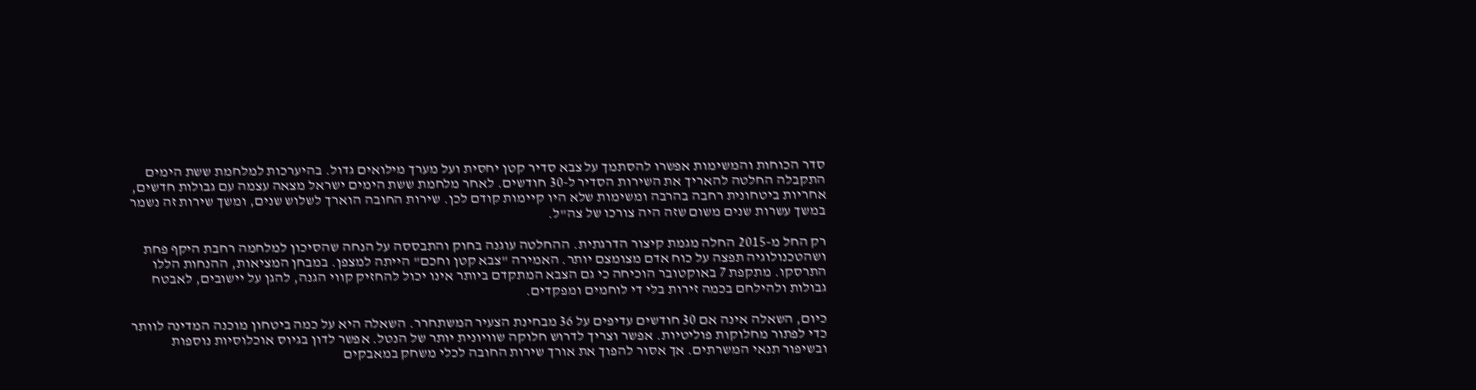סדר הכוחות והמשימות אפשרו להסתמך על צבא סדיר קטן יחסית ועל מערך מילואים גדול. בהיערכות למלחמת ששת הימים התקבלה החלטה להאריך את השירות הסדיר ל-30 חודשים. לאחר מלחמת ששת הימים ישראל מצאה עצמה עם גבולות חדשים, אחריות ביטחונית רחבה בהרבה ומשימות שלא היו קיימות קודם לכן. שירות החובה הוארך לשלוש שנים, ומשך שירות זה נשמר במשך עשרות שנים משום שזה היה צורכו של צה"ל.

רק החל מ-2015 החלה מגמת קיצור הדרגתית. ההחלטה עוגנה בחוק והתבססה על הנחה שהסיכון למלחמה רחבת היקף פחת ושהטכנולוגיה תפצה על כוח אדם מצומצם יותר. האמירה "צבא קטן וחכם" הייתה למצפן. במבחן המציאות, ההנחות הללו התרסקו. מתקפת 7 באוקטובר הוכיחה כי גם הצבא המתקדם ביותר אינו יכול להחזיק קווי הגנה, להגן על יישובים, לאבטח גבולות ולהילחם בכמה זירות בלי די לוחמים ומפקדים.

כיום, השאלה אינה אם 30 חודשים עדיפים על 36 מבחינת הצעיר המשתחרר. השאלה היא על כמה ביטחון מוכנה המדינה לוותר כדי לפתור מחלוקות פוליטיות. אפשר וצריך לדרוש חלוקה שוויונית יותר של הנטל. אפשר לדון בגיוס אוכלוסיות נוספות ובשיפור תנאי המשרתים. אך אסור להפוך את אורך שירות החובה לכלי משחק במאבקים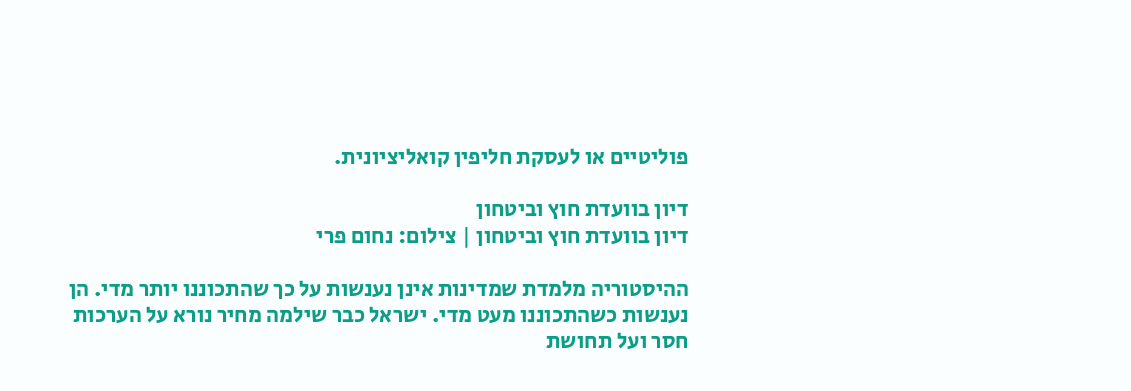פוליטיים או לעסקת חליפין קואליציונית.

דיון בוועדת חוץ וביטחון
דיון בוועדת חוץ וביטחון | צילום: נחום פרי

ההיסטוריה מלמדת שמדינות אינן נענשות על כך שהתכוננו יותר מדי. הן נענשות כשהתכוננו מעט מדי. ישראל כבר שילמה מחיר נורא על הערכות חסר ועל תחושת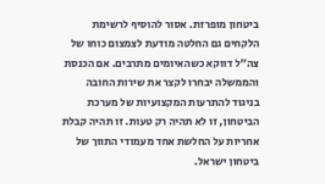ביטחון מופרזת. אסור להוסיף לרשימת הלקחים גם החלטה מודעת לצמצום כוחו של צה"ל דווקא כשהאיומים מתרבים. אם הכנסת והממשלה יבחרו לקצר את שירות החובה בניגוד להתרעות המקצועיות של מערכת הביטחון, זו לא תהיה רק טעות. זו תהיה קבלת אחריות על החלשת אחד מעמודי התווך של ביטחון ישראל.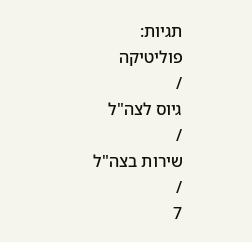תגיות:
פוליטיקה
/
גיוס לצה"ל
/
שירות בצה"ל
/
7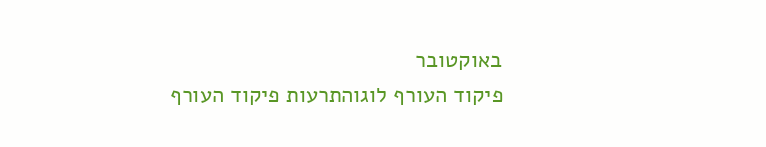באוקטובר
פיקוד העורף לוגוהתרעות פיקוד העורף